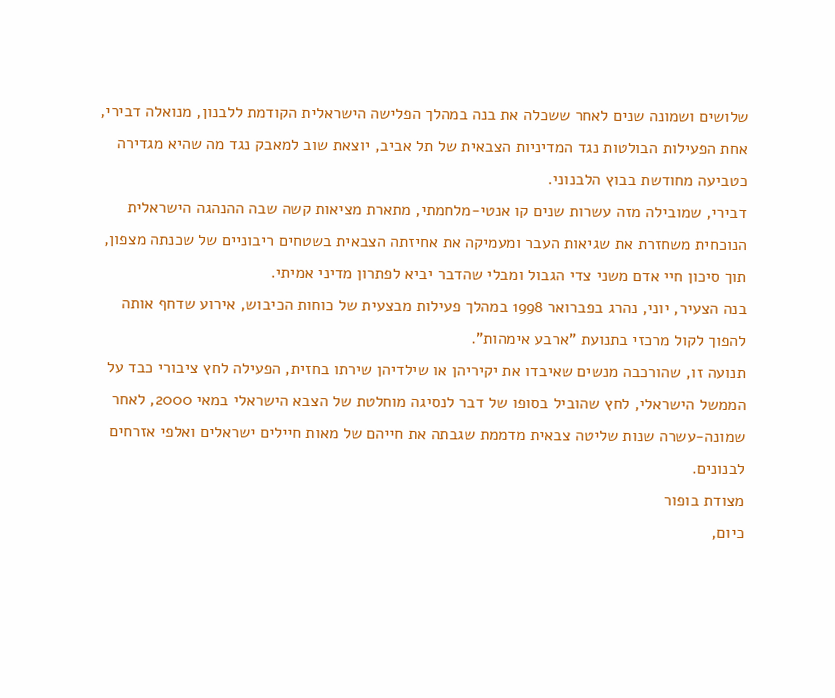שלושים ושמונה שנים לאחר ששכלה את בנה במהלך הפלישה הישראלית הקודמת ללבנון, מנואלה דבירי, אחת הפעילות הבולטות נגד המדיניות הצבאית של תל אביב, יוצאת שוב למאבק נגד מה שהיא מגדירה כטביעה מחודשת בבוץ הלבנוני.
דבירי, שמובילה מזה עשרות שנים קו אנטי-מלחמתי, מתארת מציאות קשה שבה ההנהגה הישראלית הנוכחית משחזרת את שגיאות העבר ומעמיקה את אחיזתה הצבאית בשטחים ריבוניים של שכנתה מצפון, תוך סיכון חיי אדם משני צדי הגבול ומבלי שהדבר יביא לפתרון מדיני אמיתי.
בנה הצעיר, יוני, נהרג בפברואר 1998 במהלך פעילות מבצעית של כוחות הכיבוש, אירוע שדחף אותה להפוך לקול מרכזי בתנועת "ארבע אימהות".
תנועה זו, שהורכבה מנשים שאיבדו את יקיריהן או שילדיהן שירתו בחזית, הפעילה לחץ ציבורי כבד על הממשל הישראלי, לחץ שהוביל בסופו של דבר לנסיגה מוחלטת של הצבא הישראלי במאי 2000, לאחר שמונה-עשרה שנות שליטה צבאית מדממת שגבתה את חייהם של מאות חיילים ישראלים ואלפי אזרחים לבנונים.
מצודת בופור
כיום,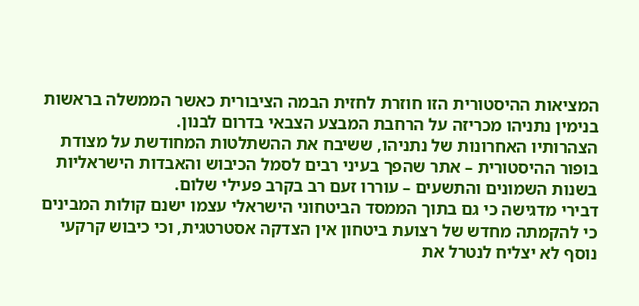המציאות ההיסטורית הזו חוזרת לחזית הבמה הציבורית כאשר הממשלה בראשות בנימין נתניהו מכריזה על הרחבת המבצע הצבאי בדרום לבנון.
הצהרותיו האחרונות של נתניהו, ששיבח את ההשתלטות המחודשת על מצודת בופור ההיסטורית – אתר שהפך בעיני רבים לסמל הכיבוש והאבדות הישראליות בשנות השמונים והתשעים – עוררו זעם רב בקרב פעילי שלום.
דבירי מדגישה כי גם בתוך הממסד הביטחוני הישראלי עצמו ישנם קולות המבינים כי להקמתה מחדש של רצועת ביטחון אין הצדקה אסטרטגית, וכי כיבוש קרקעי נוסף לא יצליח לנטרל את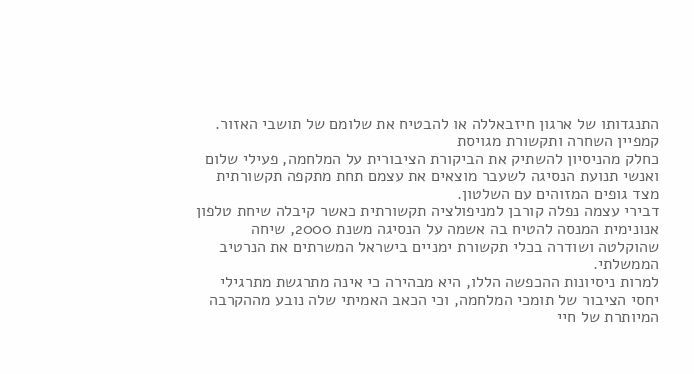התנגדותו של ארגון חיזבאללה או להבטיח את שלומם של תושבי האזור.
קמפיין השחרה ותקשורת מגויסת
כחלק מהניסיון להשתיק את הביקורת הציבורית על המלחמה, פעילי שלום ואנשי תנועת הנסיגה לשעבר מוצאים את עצמם תחת מתקפה תקשורתית מצד גופים המזוהים עם השלטון.
דבירי עצמה נפלה קורבן למניפולציה תקשורתית כאשר קיבלה שיחת טלפון אנונימית המנסה להטיח בה אשמה על הנסיגה משנת 2000, שיחה שהוקלטה ושודרה בכלי תקשורת ימניים בישראל המשרתים את הנרטיב הממשלתי.
למרות ניסיונות ההכפשה הללו, היא מבהירה כי אינה מתרגשת מתרגילי יחסי הציבור של תומכי המלחמה, וכי הכאב האמיתי שלה נובע מההקרבה המיותרת של חיי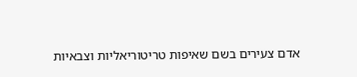אדם צעירים בשם שאיפות טריטוריאליות וצבאיות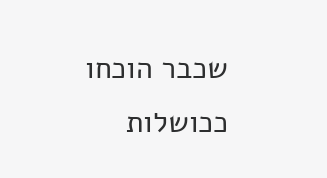שכבר הוכחו ככושלות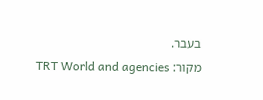בעבר.
מקור: TRT World and agencies